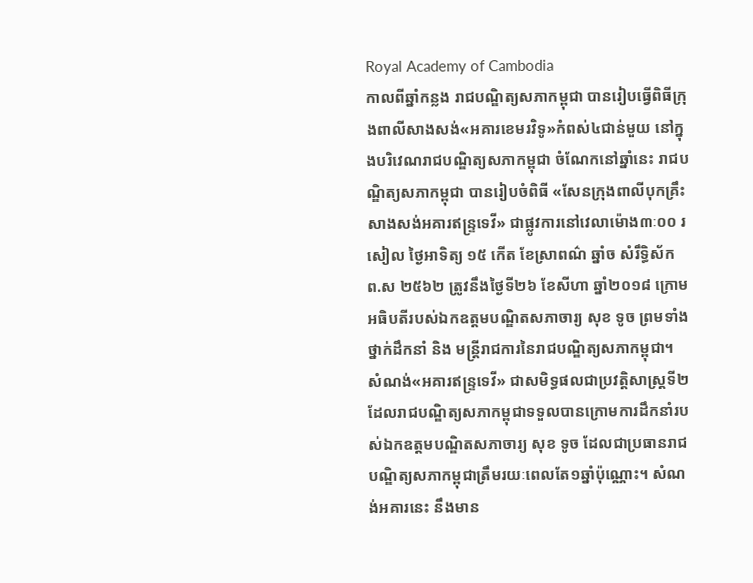Royal Academy of Cambodia
កាលពីឆ្នាំកន្លង រាជបណ្ឌិត្យសភាកម្ពុជា បានរៀបធ្វើពិធីក្រុងពាលីសាងសង់«អគារខេមរវិទូ»កំពស់៤ជាន់មួយ នៅក្នុងបរិវេណរាជបណ្ឌិត្យសភាកម្ពុជា ចំណែកនៅឆ្នាំនេះ រាជបណ្ឌិត្យសភាកម្ពុជា បានរៀបចំពិធី «សែនក្រុងពាលីបុកគ្រឹះសាងសង់អគារឥន្ទ្រទេវី» ជាផ្លូវការនៅវេលាម៉ោង៣ៈ០០ រសៀល ថ្ងៃអាទិត្យ ១៥ កើត ខែស្រាពណ៌ ឆ្នាំច សំរឹទ្ធិស័ក ព.ស ២៥៦២ ត្រូវនឹងថ្ងៃទី២៦ ខែសីហា ឆ្នាំ២០១៨ ក្រោមអធិបតីរបស់ឯកឧត្តមបណ្ឌិតសភាចារ្យ សុខ ទូច ព្រមទាំងថ្នាក់ដឹកនាំ និង មន្ត្រីរាជការនៃរាជបណ្ឌិត្យសភាកម្ពុជា។
សំណង់«អគារឥន្ទ្រទេវី» ជាសមិទ្ធផលជាប្រវត្តិសាស្ត្រទី២ ដែលរាជបណ្ឌិត្យសភាកម្ពុជាទទួលបានក្រោមការដឹកនាំរបស់ឯកឧត្តមបណ្ឌិតសភាចារ្យ សុខ ទូច ដែលជាប្រធានរាជបណ្ឌិត្យសភាកម្ពុជាត្រឹមរយៈពេលតែ១ឆ្នាំប៉ុណ្ណោះ។ សំណង់អគារនេះ នឹងមាន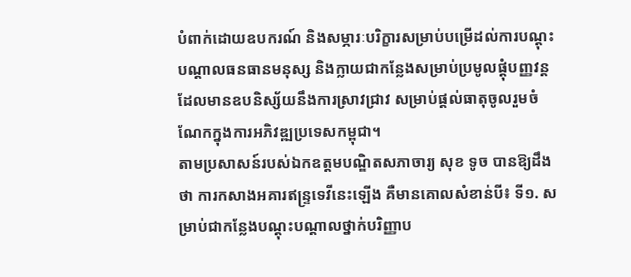បំពាក់ដោយឧបករណ៍ និងសម្ភារៈបរិក្ខារសម្រាប់បម្រើដល់ការបណ្តុះបណ្តាលធនធានមនុស្ស និងក្លាយជាកន្លែងសម្រាប់ប្រមូលផ្តុំបញ្ញវន្ត ដែលមានឧបនិស្ស័យនឹងការស្រាវជ្រាវ សម្រាប់ផ្តល់ធាតុចូលរួមចំណែកក្នុងការអភិវឌ្ឍប្រទេសកម្ពុជា។
តាមប្រសាសន៍របស់ឯកឧត្តមបណ្ឌិតសភាចារ្យ សុខ ទូច បានឱ្យដឹងថា ការកសាងអគារឥន្ទ្រទេវីនេះឡើង គឺមានគោលសំខាន់បី៖ ទី១. សម្រាប់ជាកន្លែងបណ្តុះបណ្តាលថ្នាក់បរិញ្ញាប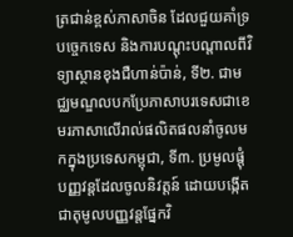ត្រជាន់ខ្ពស់ភាសាចិន ដែលជួយគាំទ្របច្ចេកទេស និងការបណ្តុះបណ្តាលពីវិទ្យាស្ថានខុងជឺហាន់ប៉ាន់, ទី២. ជាមជ្ឈមណ្ឌលបកប្រែភាសាបរទេសជាខេមរភាសាលើរាល់ផលិតផលនាំចូលមកក្នុងប្រទេសកម្ពុជា, ទី៣. ប្រមូលផ្តុំបញ្ញវន្តដែលចូលនិវត្តន៍ ដោយបង្កើតជាតុមូលបញ្ញវន្តផ្នែកវិ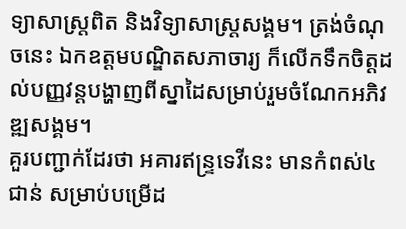ទ្យាសាស្ត្រពិត និងវិទ្យាសាស្ត្រសង្គម។ ត្រង់ចំណុចនេះ ឯកឧត្តមបណ្ឌិតសភាចារ្យ ក៏លើកទឹកចិត្តដល់បញ្ញវន្តបង្ហាញពីស្នាដៃសម្រាប់រួមចំណែកអភិវឌ្ឍសង្គម។
គួរបញ្ជាក់ដែរថា អគារឥន្ទ្រទេវីនេះ មានកំពស់៤ជាន់ សម្រាប់បម្រើដ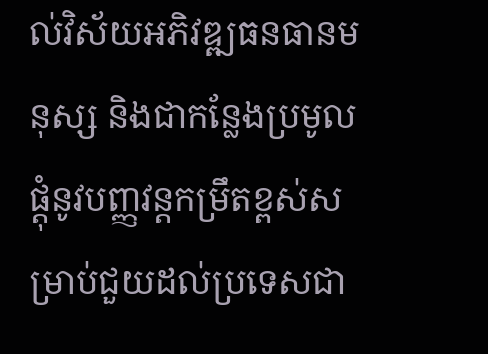ល់វិស័យអភិវឌ្ឍធនធានមនុស្ស និងជាកន្លែងប្រមូលផ្តុំនូវបញ្ញវន្តកម្រឹតខ្ពស់សម្រាប់ជួយដល់ប្រទេសជា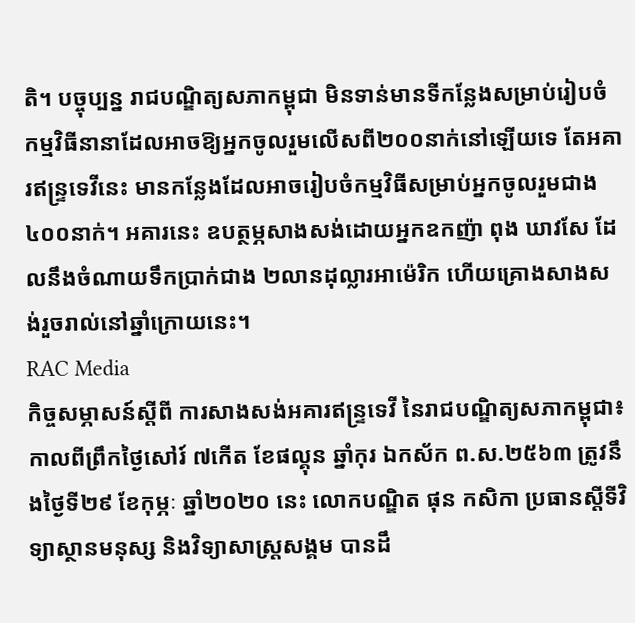តិ។ បច្ចុប្បន្ន រាជបណ្ឌិត្យសភាកម្ពុជា មិនទាន់មានទីកន្លែងសម្រាប់រៀបចំកម្មវិធីនានាដែលអាចឱ្យអ្នកចូលរួមលើសពី២០០នាក់នៅឡើយទេ តែអគារឥន្ទ្រទេវីនេះ មានកន្លែងដែលអាចរៀបចំកម្មវិធីសម្រាប់អ្នកចូលរួមជាង ៤០០នាក់។ អគារនេះ ឧបត្ថម្ភសាងសង់ដោយអ្នកឧកញ៉ា ពុង ឃាវសែ ដែលនឹងចំណាយទឹកប្រាក់ជាង ២លានដុល្លារអាម៉េរិក ហើយគ្រោងសាងសង់រួចរាល់នៅឆ្នាំក្រោយនេះ។
RAC Media
កិច្ចសម្ភាសន៍ស្ដីពី ការសាងសង់អគារឥន្រ្ទទេវី នៃរាជបណ្ឌិត្យសភាកម្ពុជា៖
កាលពីព្រឹកថ្ងៃសៅរ៍ ៧កើត ខែផល្គុន ឆ្នាំកុរ ឯកស័ក ព.ស.២៥៦៣ ត្រូវនឹងថ្ងៃទី២៩ ខែកុម្ភៈ ឆ្នាំ២០២០ នេះ លោកបណ្ឌិត ផុន កសិកា ប្រធានស្ដីទីវិទ្យាស្ថានមនុស្ស និងវិទ្យាសាស្ត្រសង្គម បានដឹ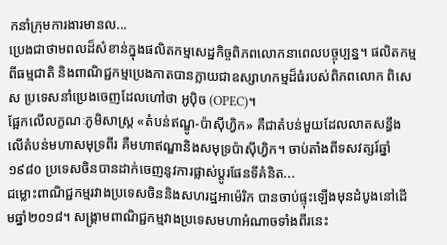កនាំក្រុមការងារមានល...
ប្រេងជាថាមពលដ៏សំខាន់ក្នុងផលិតកម្មសេដ្ឋកិច្ចពិភពលោកនាពេលបច្ចុប្បន្ន។ ផលិតកម្មពីធម្មជាតិ និងពាណិជ្ជកម្មប្រេងកាតបានក្លាយជាឧស្សាហកម្មដ៏ធំរបស់ពិភពលោក ពិសេស ប្រទេសនាំប្រេងចេញដែលហៅថា អូប៉ិច (OPEC)។
ផ្អែកលើលក្ខណៈភូមិសាស្ត្រ «តំបន់ឥណ្ឌូ-ប៉ាស៊ីហ្វិក» គឺជាតំបន់មួយដែលលាតសន្ធឹងលើតំបន់មហាសមុទ្រពីរ គឺមហាឥណ្ឌានិងសមុទ្រប៉ាស៊ីហ្វិក។ ចាប់តាំងពីទសវត្សរ៍ឆ្នាំ១៩៨០ ប្រទេសចិនបានដាក់ចេញនូវការផ្លាស់ប្តូរផែនទីគំនិត...
ជម្លោះពាណិជ្ជកម្មរវាងប្រទេសចិននិងសហរដ្ឋអាម៉េរិក បានចាប់ផ្ទុះឡើងមុនដំបូងនៅដើមឆ្នាំ២០១៨។ សង្រ្គាមពាណិជ្ជកម្មវាងប្រទេសមហាអំណាចទាំងពីរនេះ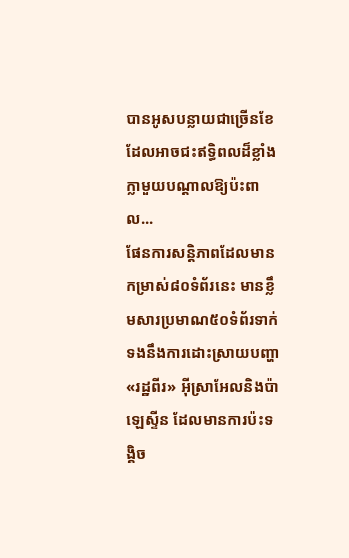បានអូសបន្លាយជាច្រើនខែដែលអាចជះឥទ្ធិពលដ៏ខ្លាំងក្លាមួយបណ្តាលឱ្យប៉ះពាល...
ផែនការសន្តិភាពដែលមានកម្រាស់៨០ទំព័រនេះ មានខ្លឹមសារប្រមាណ៥០ទំព័រទាក់ទងនឹងការដោះស្រាយបញ្ហា «រដ្ឋពីរ» អ៊ីស្រាអែលនិងប៉ាឡេស្ទីន ដែលមានការប៉ះទង្គិច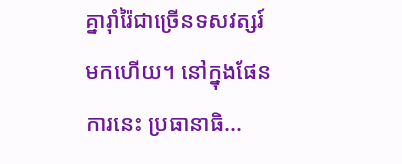គ្នារ៉ាំរ៉ៃជាច្រើនទសវត្សរ៍មកហើយ។ នៅក្នុងផែនការនេះ ប្រធានាធិ...